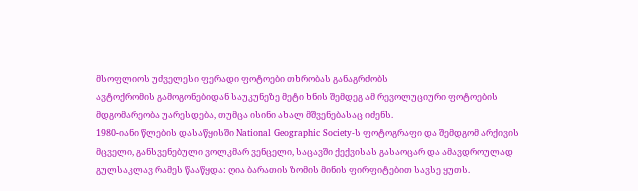მსოფლიოს უძველესი ფერადი ფოტოები თხრობას განაგრძობს
ავტოქრომის გამოგონებიდან საუკუნეზე მეტი ხნის შემდეგ ამ რევოლუციური ფოტოების მდგომარეობა უარესდება, თუმცა ისინი ახალ მშვენებასაც იძენს.
1980-იანი წლების დასაწყისში National Geographic Society-ს ფოტოგრაფი და შემდგომ არქივის მცველი, განსვენებული ვოლკმარ ვენცელი, საცავში ქექვისას გასაოცარ და ამავდროულად გულსაკლავ რამეს წააწყდა: ღია ბარათის ზომის მინის ფირფიტებით სავსე ყუთს.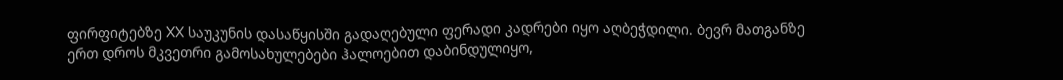ფირფიტებზე XX საუკუნის დასაწყისში გადაღებული ფერადი კადრები იყო აღბეჭდილი. ბევრ მათგანზე ერთ დროს მკვეთრი გამოსახულებები ჰალოებით დაბინდულიყო,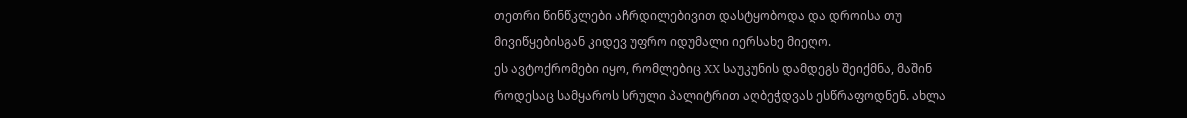თეთრი წინწკლები აჩრდილებივით დასტყობოდა და დროისა თუ მივიწყებისგან კიდევ უფრო იდუმალი იერსახე მიეღო.
ეს ავტოქრომები იყო, რომლებიც XX საუკუნის დამდეგს შეიქმნა, მაშინ როდესაც სამყაროს სრული პალიტრით აღბეჭდვას ესწრაფოდნენ. ახლა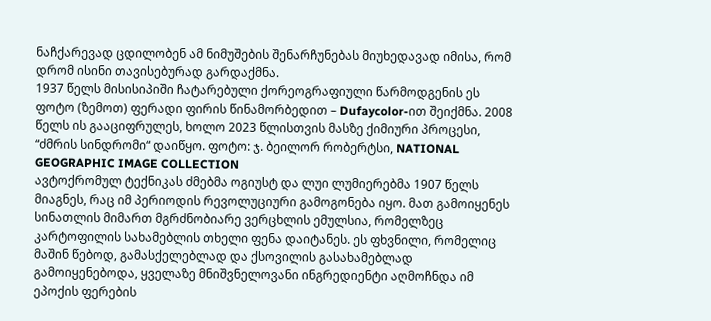ნაჩქარევად ცდილობენ ამ ნიმუშების შენარჩუნებას მიუხედავად იმისა, რომ დრომ ისინი თავისებურად გარდაქმნა.
1937 წელს მისისიპიში ჩატარებული ქორეოგრაფიული წარმოდგენის ეს ფოტო (ზემოთ) ფერადი ფირის წინამორბედით – Dufaycolor-ით შეიქმნა. 2008 წელს ის გააციფრულეს, ხოლო 2023 წლისთვის მასზე ქიმიური პროცესი, “ძმრის სინდრომი“ დაიწყო. ფოტო: ჯ. ბეილორ რობერტსი, NATIONAL GEOGRAPHIC IMAGE COLLECTION
ავტოქრომულ ტექნიკას ძმებმა ოგიუსტ და ლუი ლუმიერებმა 1907 წელს მიაგნეს, რაც იმ პერიოდის რევოლუციური გამოგონება იყო. მათ გამოიყენეს სინათლის მიმართ მგრძნობიარე ვერცხლის ემულსია, რომელზეც კარტოფილის სახამებლის თხელი ფენა დაიტანეს. ეს ფხვნილი, რომელიც მაშინ წებოდ, გამასქელებლად და ქსოვილის გასახამებლად გამოიყენებოდა, ყველაზე მნიშვნელოვანი ინგრედიენტი აღმოჩნდა იმ ეპოქის ფერების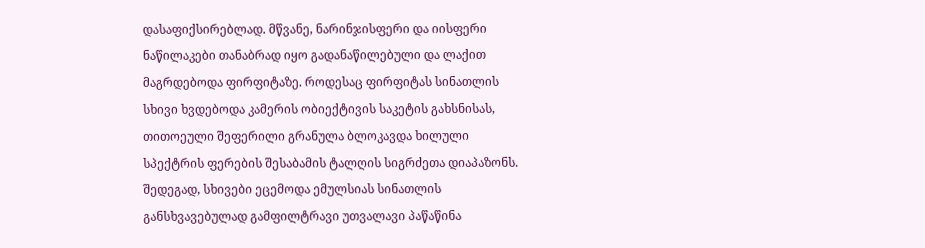დასაფიქსირებლად. მწვანე, ნარინჯისფერი და იისფერი ნაწილაკები თანაბრად იყო გადანაწილებული და ლაქით მაგრდებოდა ფირფიტაზე. როდესაც ფირფიტას სინათლის სხივი ხვდებოდა კამერის ობიექტივის საკეტის გახსნისას, თითოეული შეფერილი გრანულა ბლოკავდა ხილული სპექტრის ფერების შესაბამის ტალღის სიგრძეთა დიაპაზონს. შედეგად, სხივები ეცემოდა ემულსიას სინათლის განსხვავებულად გამფილტრავი უთვალავი პაწაწინა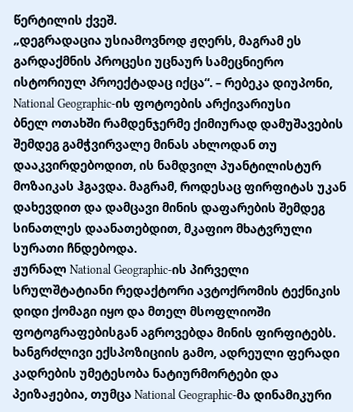წერტილის ქვეშ.
„დეგრადაცია უსიამოვნოდ ჟღერს, მაგრამ ეს გარდაქმნის პროცესი უცნაურ სამეცნიერო ისტორიულ პროექტადაც იქცა“. – რებეკა დიუპონი, National Geographic-ის ფოტოების არქივარიუსი
ბნელ ოთახში რამდენჯერმე ქიმიურად დამუშავების შემდეგ გამჭვირვალე მინას ახლოდან თუ დააკვირდებოდით, ის ნამდვილ პუანტილისტურ მოზაიკას ჰგავდა. მაგრამ, როდესაც ფირფიტას უკან დახევდით და დამცავი მინის დაფარების შემდეგ სინათლეს დაანათებდით, მკაფიო მხატვრული სურათი ჩნდებოდა.
ჟურნალ National Geographic-ის პირველი სრულშტატიანი რედაქტორი ავტოქრომის ტექნიკის დიდი ქომაგი იყო და მთელ მსოფლიოში ფოტოგრაფებისგან აგროვებდა მინის ფირფიტებს. ხანგრძლივი ექსპოზიციის გამო, ადრეული ფერადი კადრების უმეტესობა ნატიურმორტები და პეიზაჟებია, თუმცა National Geographic-მა დინამიკური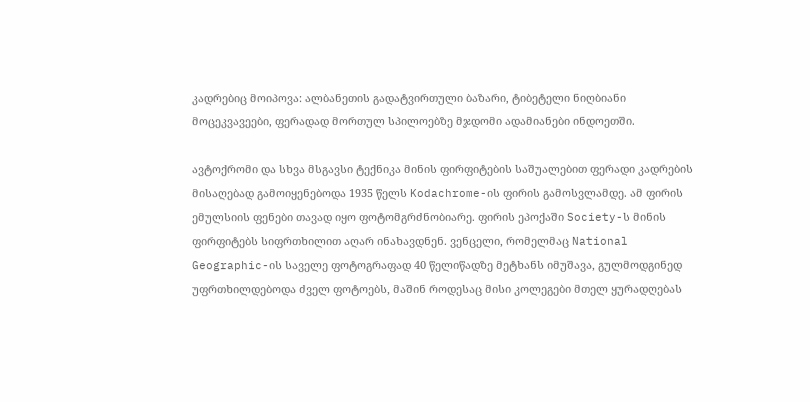კადრებიც მოიპოვა: ალბანეთის გადატვირთული ბაზარი, ტიბეტელი ნიღბიანი მოცეკვავეები, ფერადად მორთულ სპილოებზე მჯდომი ადამიანები ინდოეთში.

ავტოქრომი და სხვა მსგავსი ტექნიკა მინის ფირფიტების საშუალებით ფერადი კადრების მისაღებად გამოიყენებოდა 1935 წელს Kodachrome-ის ფირის გამოსვლამდე. ამ ფირის ემულსიის ფენები თავად იყო ფოტომგრძნობიარე. ფირის ეპოქაში Society-ს მინის ფირფიტებს სიფრთხილით აღარ ინახავდნენ. ვენცელი, რომელმაც National Geographic-ის საველე ფოტოგრაფად 40 წელიწადზე მეტხანს იმუშავა, გულმოდგინედ უფრთხილდებოდა ძველ ფოტოებს, მაშინ როდესაც მისი კოლეგები მთელ ყურადღებას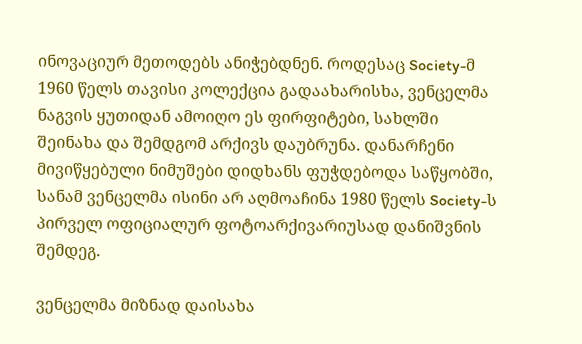ინოვაციურ მეთოდებს ანიჭებდნენ. როდესაც Society-მ 1960 წელს თავისი კოლექცია გადაახარისხა, ვენცელმა ნაგვის ყუთიდან ამოიღო ეს ფირფიტები, სახლში შეინახა და შემდგომ არქივს დაუბრუნა. დანარჩენი მივიწყებული ნიმუშები დიდხანს ფუჭდებოდა საწყობში, სანამ ვენცელმა ისინი არ აღმოაჩინა 1980 წელს Society-ს პირველ ოფიციალურ ფოტოარქივარიუსად დანიშვნის შემდეგ.

ვენცელმა მიზნად დაისახა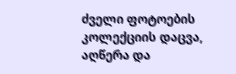ძველი ფოტოების კოლექციის დაცვა, აღწერა და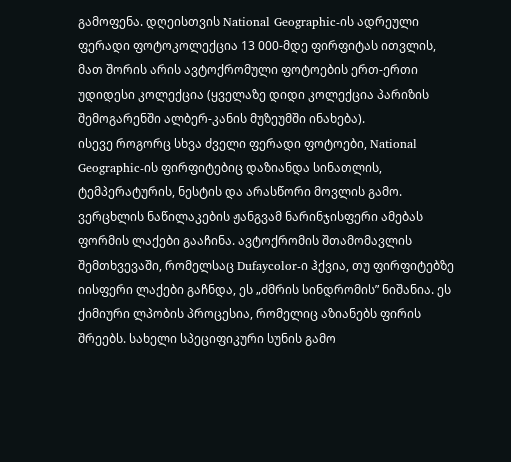გამოფენა. დღეისთვის National Geographic-ის ადრეული ფერადი ფოტოკოლექცია 13 000-მდე ფირფიტას ითვლის, მათ შორის არის ავტოქრომული ფოტოების ერთ-ერთი უდიდესი კოლექცია (ყველაზე დიდი კოლექცია პარიზის შემოგარენში ალბერ-კანის მუზეუმში ინახება).
ისევე როგორც სხვა ძველი ფერადი ფოტოები, National Geographic-ის ფირფიტებიც დაზიანდა სინათლის, ტემპერატურის, ნესტის და არასწორი მოვლის გამო. ვერცხლის ნაწილაკების ჟანგვამ ნარინჯისფერი ამებას ფორმის ლაქები გააჩინა. ავტოქრომის შთამომავლის შემთხვევაში, რომელსაც Dufaycolor-ი ჰქვია, თუ ფირფიტებზე იისფერი ლაქები გაჩნდა, ეს „ძმრის სინდრომის” ნიშანია. ეს ქიმიური ლპობის პროცესია, რომელიც აზიანებს ფირის შრეებს. სახელი სპეციფიკური სუნის გამო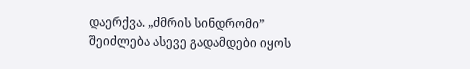დაერქვა. „ძმრის სინდრომი” შეიძლება ასევე გადამდები იყოს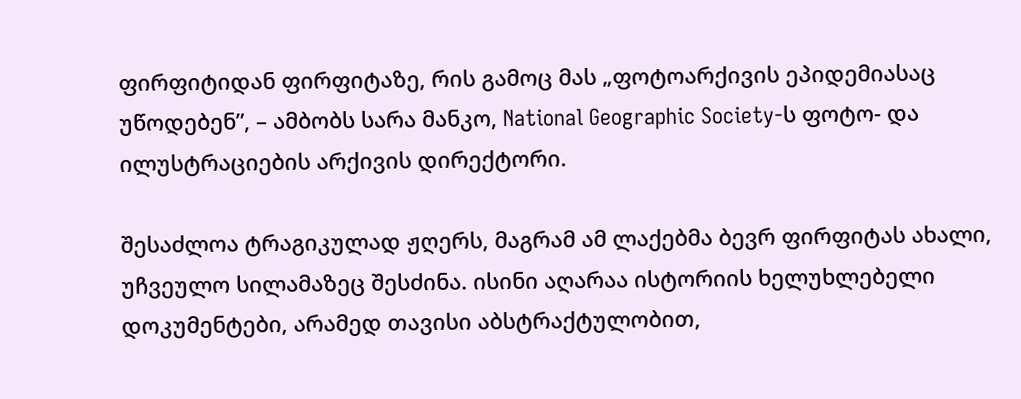ფირფიტიდან ფირფიტაზე, რის გამოც მას „ფოტოარქივის ეპიდემიასაც უწოდებენ”, – ამბობს სარა მანკო, National Geographic Society-ს ფოტო- და ილუსტრაციების არქივის დირექტორი.

შესაძლოა ტრაგიკულად ჟღერს, მაგრამ ამ ლაქებმა ბევრ ფირფიტას ახალი, უჩვეულო სილამაზეც შესძინა. ისინი აღარაა ისტორიის ხელუხლებელი დოკუმენტები, არამედ თავისი აბსტრაქტულობით,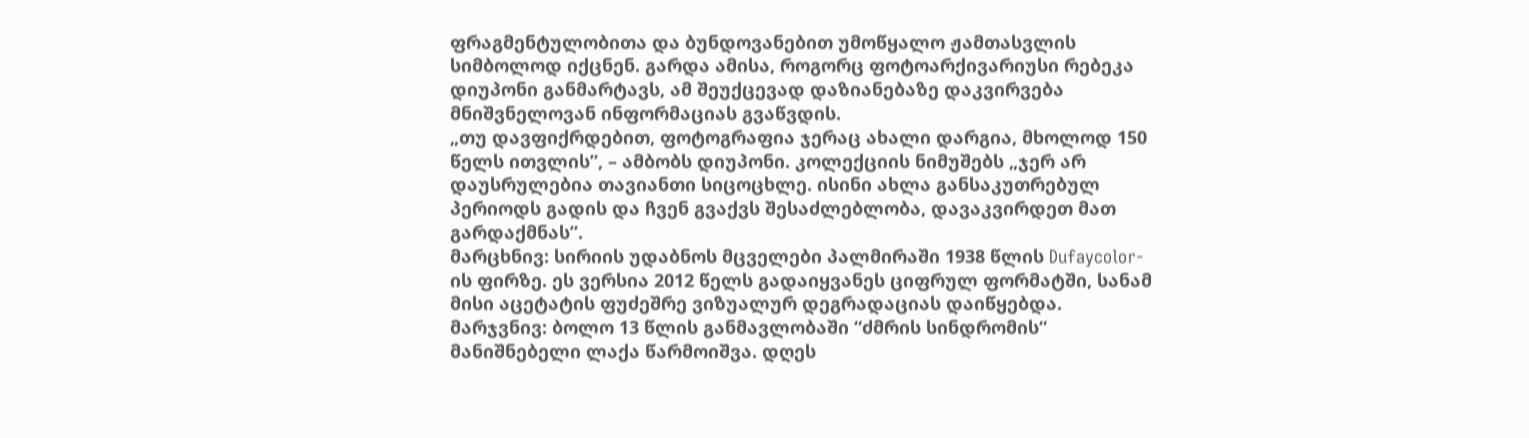ფრაგმენტულობითა და ბუნდოვანებით უმოწყალო ჟამთასვლის სიმბოლოდ იქცნენ. გარდა ამისა, როგორც ფოტოარქივარიუსი რებეკა დიუპონი განმარტავს, ამ შეუქცევად დაზიანებაზე დაკვირვება მნიშვნელოვან ინფორმაციას გვაწვდის.
„თუ დავფიქრდებით, ფოტოგრაფია ჯერაც ახალი დარგია, მხოლოდ 150 წელს ითვლის”, – ამბობს დიუპონი. კოლექციის ნიმუშებს „ჯერ არ დაუსრულებია თავიანთი სიცოცხლე. ისინი ახლა განსაკუთრებულ პერიოდს გადის და ჩვენ გვაქვს შესაძლებლობა, დავაკვირდეთ მათ გარდაქმნას”.
მარცხნივ: სირიის უდაბნოს მცველები პალმირაში 1938 წლის Dufaycolor-ის ფირზე. ეს ვერსია 2012 წელს გადაიყვანეს ციფრულ ფორმატში, სანამ მისი აცეტატის ფუძეშრე ვიზუალურ დეგრადაციას დაიწყებდა. მარჯვნივ: ბოლო 13 წლის განმავლობაში “ძმრის სინდრომის“ მანიშნებელი ლაქა წარმოიშვა. დღეს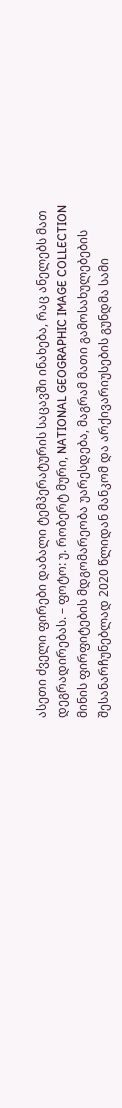ასეთი ძველი ფირები დაბალი ტემპერატურის საცავში ინახება, რაც ანელებს მათ დეგრადირებას. – ფოტო: უ. რობერტ მური, NATIONAL GEOGRAPHIC IMAGE COLLECTION
მინის ფირფიტების მდგომარეობა უარესდება, მაგრამ მათი გამოსახულებების შესანარჩუნებლად 2020 წლიდან მანკომ და არქივარიუსების გუნდმა სამი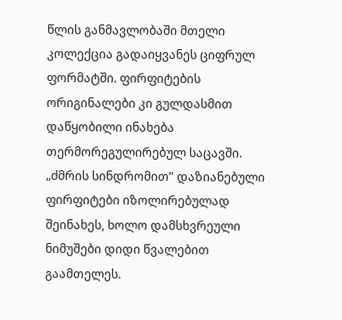წლის განმავლობაში მთელი კოლექცია გადაიყვანეს ციფრულ ფორმატში. ფირფიტების ორიგინალები კი გულდასმით დაწყობილი ინახება თერმორეგულირებულ საცავში. „ძმრის სინდრომით” დაზიანებული ფირფიტები იზოლირებულად შეინახეს, ხოლო დამსხვრეული ნიმუშები დიდი წვალებით გაამთელეს.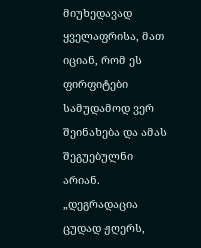მიუხედავად ყველაფრისა, მათ იციან, რომ ეს ფირფიტები სამუდამოდ ვერ შეინახება და ამას შეგუებულნი არიან. „დეგრადაცია ცუდად ჟღერს,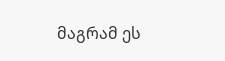მაგრამ ეს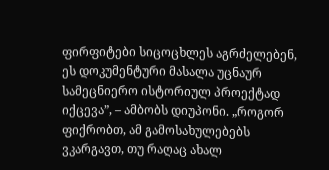ფირფიტები სიცოცხლეს აგრძელებენ, ეს დოკუმენტური მასალა უცნაურ სამეცნიერო ისტორიულ პროექტად იქცევა”, – ამბობს დიუპონი. „როგორ ფიქრობთ, ამ გამოსახულებებს ვკარგავთ, თუ რაღაც ახალ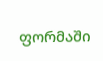ფორმაში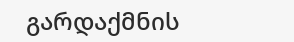გარდაქმნის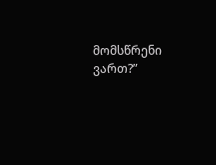მომსწრენი ვართ?”